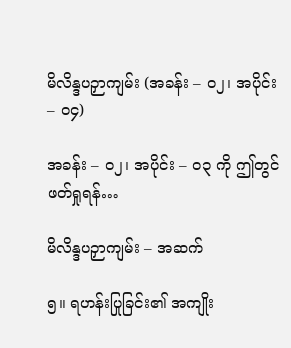မိလိန္ဒပဉှာကျမ်း (အခန်း – ၀၂၊ အပိုင်း – ၀၄)

အခန်း – ၀၂၊ အပိုင်း – ၀၃ ကို ဤတွင်ဖတ်ရှုရန်…

မိလိန္ဒပဉှာကျမ်း – အဆက်

၅။ ရဟန်းပြုခြင်း၏ အကျိုး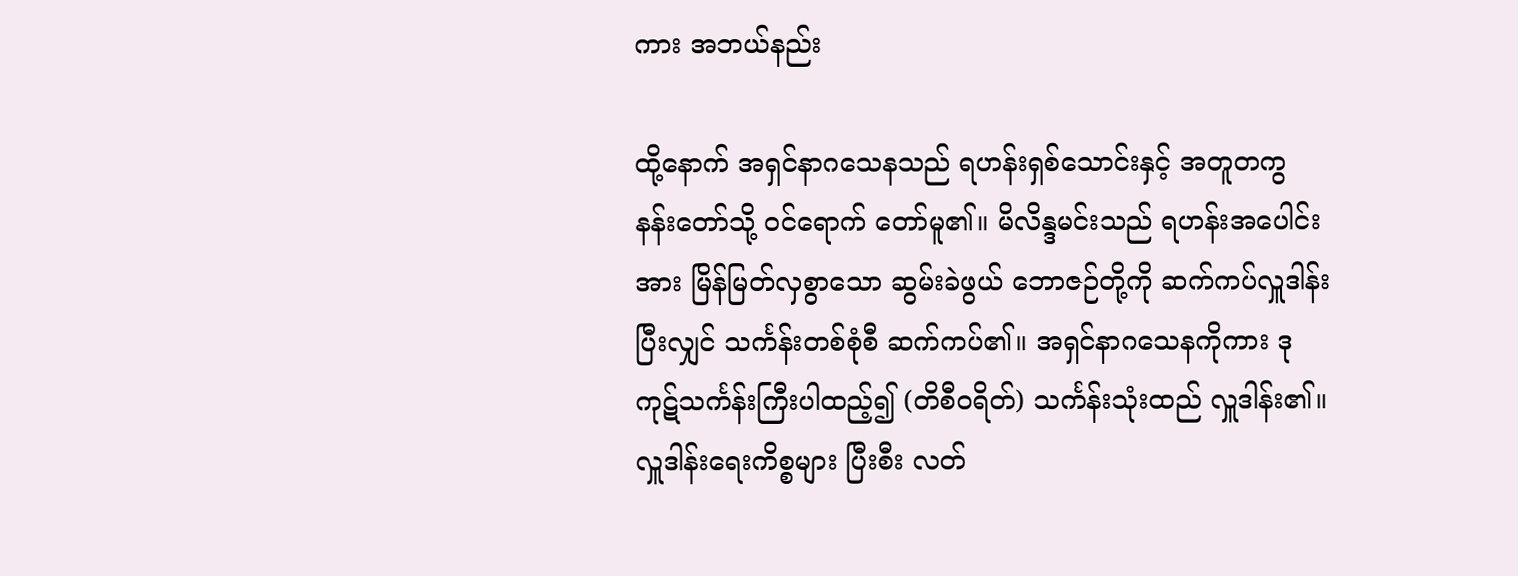ကား အဘယ်နည်း

ထို့နောက် အရှင်နာဂသေနသည် ရဟန်းရှစ်သောင်းနှင့် အတူတကွ နန်းတော်သို့ ဝင်ရောက် တော်မူ၏။ မိလိန္ဒမင်းသည် ရဟန်းအပေါင်းအား မြိန်မြတ်လှစွာသော ဆွမ်းခဲဖွယ် ဘောဇဉ်တို့ကို ဆက်ကပ်လှူဒါန်းပြီးလျှင် သင်္ကန်းတစ်စုံစီ ဆက်ကပ်၏။ အရှင်နာဂသေနကိုကား ဒုကုဋ်သင်္ကန်းကြီးပါထည့်၍ (တိစီဝရိတ်) သင်္ကန်းသုံးထည် လှူဒါန်း၏။ လှူဒါန်းရေးကိစ္စများ ပြီးစီး လတ်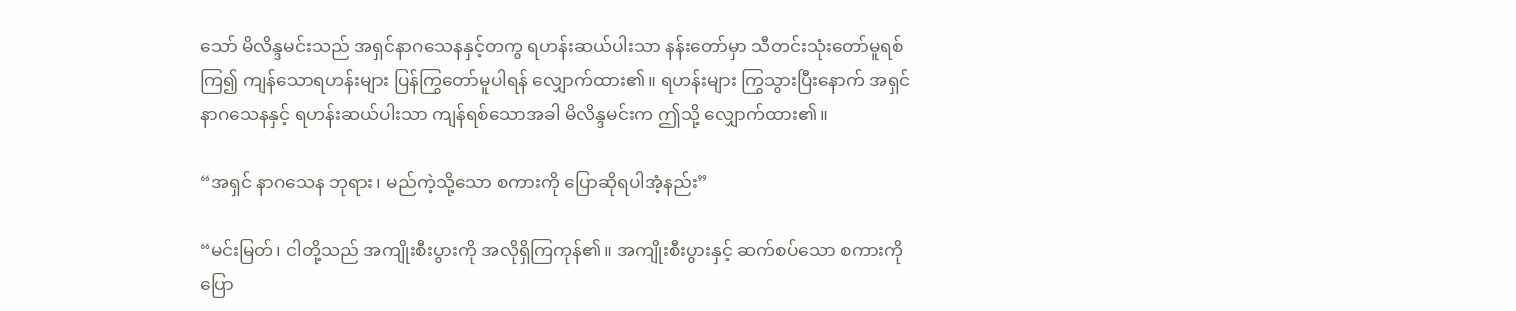သော် မိလိန္ဒမင်းသည် အရှင်နာဂသေနနှင့်တကွ ရဟန်းဆယ်ပါးသာ နန်းတော်မှာ သီတင်းသုံးတော်မူရစ်ကြ၍ ကျန်သောရဟန်းများ ပြန်ကြွတော်မူပါရန် လျှောက်ထား၏။ ရဟန်းများ ကြွသွားပြီးနောက် အရှင်နာဂသေနနှင့် ရဟန်းဆယ်ပါးသာ ကျန်ရစ်သောအခါ မိလိန္ဒမင်းက ဤသို့ လျှောက်ထား၏။

“အရှင် နာဂသေန ဘုရား၊ မည်ကဲ့သို့သော စကားကို ပြောဆိုရပါအံ့နည်း”

“မင်းမြတ်၊ ငါတို့သည် အကျိုးစီးပွားကို အလိုရှိကြကုန်၏။ အကျိုးစီးပွားနှင့် ဆက်စပ်သော စကားကို ပြော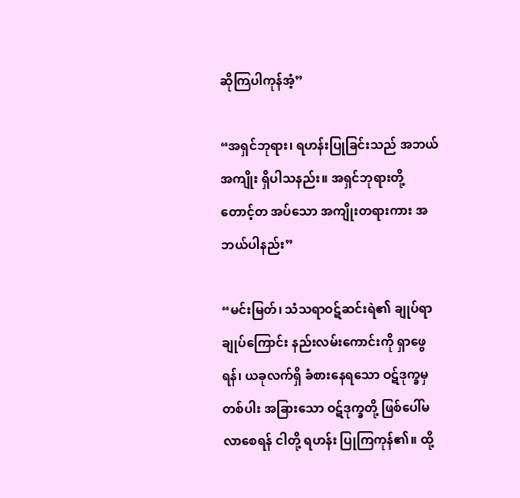ဆိုကြပါကုန်အံ့”

“အရှင်ဘုရား၊ ရဟန်းပြုခြင်းသည် အဘယ်အကျိုး ရှိပါသနည်း။ အရှင်ဘုရားတို့ တောင့်တ အပ်သော အကျိုးတရားကား အဘယ်ပါနည်း”

“မင်းမြတ်၊ သံသရာဝဋ်ဆင်းရဲ၏ ချုပ်ရာချုပ်ကြောင်း နည်းလမ်းကောင်းကို ရှာဖွေရန်၊ ယခုလက်ရှိ ခံစားနေရသော ဝဋ်ဒုက္ခမှတစ်ပါး အခြားသော ဝဋ်ဒုက္ခတို့ ဖြစ်ပေါ်မလာစေရန် ငါတို့ ရဟန်း ပြုကြကုန်၏။ ထို့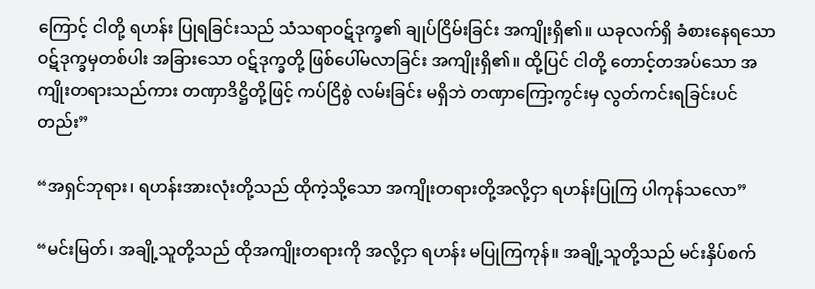ကြောင့် ငါတို့ ရဟန်း ပြုရခြင်းသည် သံသရာဝဋ်ဒုက္ခ၏ ချုပ်ငြိမ်းခြင်း အကျိုးရှိ၏။ ယခုလက်ရှိ ခံစားနေရသော ဝဋ်ဒုက္ခမှတစ်ပါး အခြားသော ဝဋ်ဒုက္ခတို့ ဖြစ်ပေါ်မလာခြင်း အကျိုးရှိ၏။ ထို့ပြင် ငါတို့ တောင့်တအပ်သော အကျိုးတရားသည်ကား တဏှာဒိဋ္ဌိတို့ဖြင့် ကပ်ငြိစွဲ လမ်းခြင်း မရှိဘဲ တဏှာကြော့ကွင်းမှ လွတ်ကင်းရခြင်းပင်တည်း”

“အရှင်ဘုရား၊ ရဟန်းအားလုံးတို့သည် ထိုကဲ့သို့သော အကျိုးတရားတို့အလို့ငှာ ရဟန်းပြုကြ ပါကုန်သလော”

“မင်းမြတ်၊ အချို့သူတို့သည် ထိုအကျိုးတရားကို အလို့ငှာ ရဟန်း မပြုကြကုန်။ အချို့သူတို့သည် မင်းနှိပ်စက်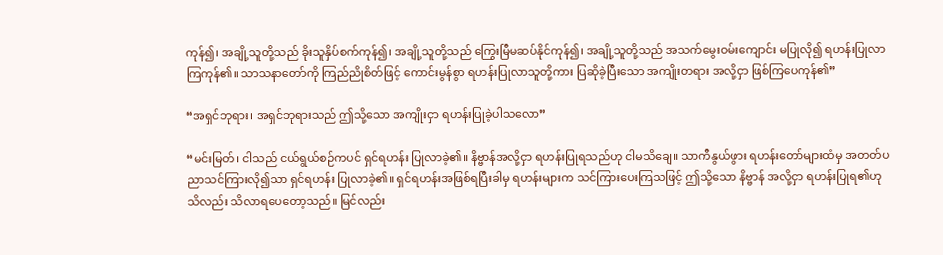ကုန်၍၊ အချို့သူတို့သည် ခိုးသူနှိပ်စက်ကုန်၍၊ အချို့သူတို့သည် ကြွေးမြီမဆပ်နိုင်ကုန်၍၊ အချို့သူတို့သည် အသက်မွေးဝမ်းကျောင်း မပြုလို၍ ရဟန်းပြုလာကြကုန်၏။ သာသနာတော်ကို ကြည်ညိုစိတ်ဖြင့် ကောင်းမွန်စွာ ရဟန်းပြုလာသူတို့ကား ပြဆိုခဲ့ပြီးသော အကျိုးတရား အလို့ငှာ ဖြစ်ကြပေကုန်၏”

“အရှင်ဘုရား၊ အရှင်ဘုရားသည် ဤသို့သော အကျိုးငှာ ရဟန်းပြုခဲ့ပါသလော”

“မင်းမြတ်၊ ငါသည် ငယ်ရွယ်စဉ်ကပင် ရှင်ရဟန်း ပြုလာခဲ့၏။ နိဗ္ဗာန်အလို့ငှာ ရဟန်းပြုရသည်ဟု ငါမသိချေ။ သာကီနွယ်ဖွား ရဟန်းတော်များထံမှ အတတ်ပညာသင်ကြားလို၍သာ ရှင်ရဟန်း ပြုလာခဲ့၏။ ရှင်ရဟန်းအဖြစ်ရပြီးခါမှ ရဟန်းများက သင်ကြားပေးကြသဖြင့် ဤသို့သော နိဗ္ဗာန် အလို့ငှာ ရဟန်းပြုရ၏ဟု သိလည်း သိလာရပေတော့သည်။ မြင်လည်း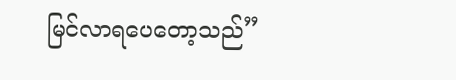မြင်လာရပေတော့သည်”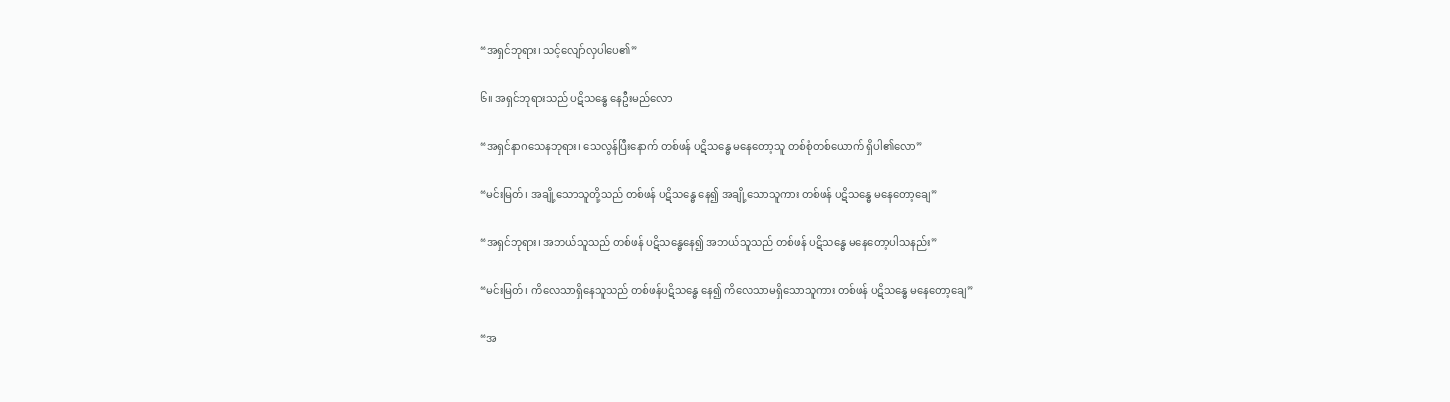“အရှင်ဘုရား၊ သင့်လျော်လှပါပေ၏”

၆။ အရှင်ဘုရားသည် ပဋိသန္ဓေ နေဦးမည်လော

“အရှင်နာဂသေနဘုရား၊ သေလွန်ပြီးနောက် တစ်ဖန် ပဋိသန္ဓေ မနေတော့သူ တစ်စုံတစ်ယောက် ရှိပါ၏လော”

“မင်းမြတ်၊ အချို့သောသူတို့သည် တစ်ဖန် ပဋိသန္ဓေ နေ၍ အချို့သောသူကား တစ်ဖန် ပဋိသန္ဓေ မနေတော့ချေ”

“အရှင်ဘုရား၊ အဘယ်သူသည် တစ်ဖန် ပဋိသန္ဓေနေ၍ အဘယ်သူသည် တစ်ဖန် ပဋိသန္ဓေ မနေတော့ပါသနည်း”

“မင်းမြတ်၊ ကိလေသာရှိနေသူသည် တစ်ဖန်ပဋိသန္ဓေ နေ၍ ကိလေသာမရှိသောသူကား တစ်ဖန် ပဋိသန္ဓေ မနေတော့ချေ”

“အ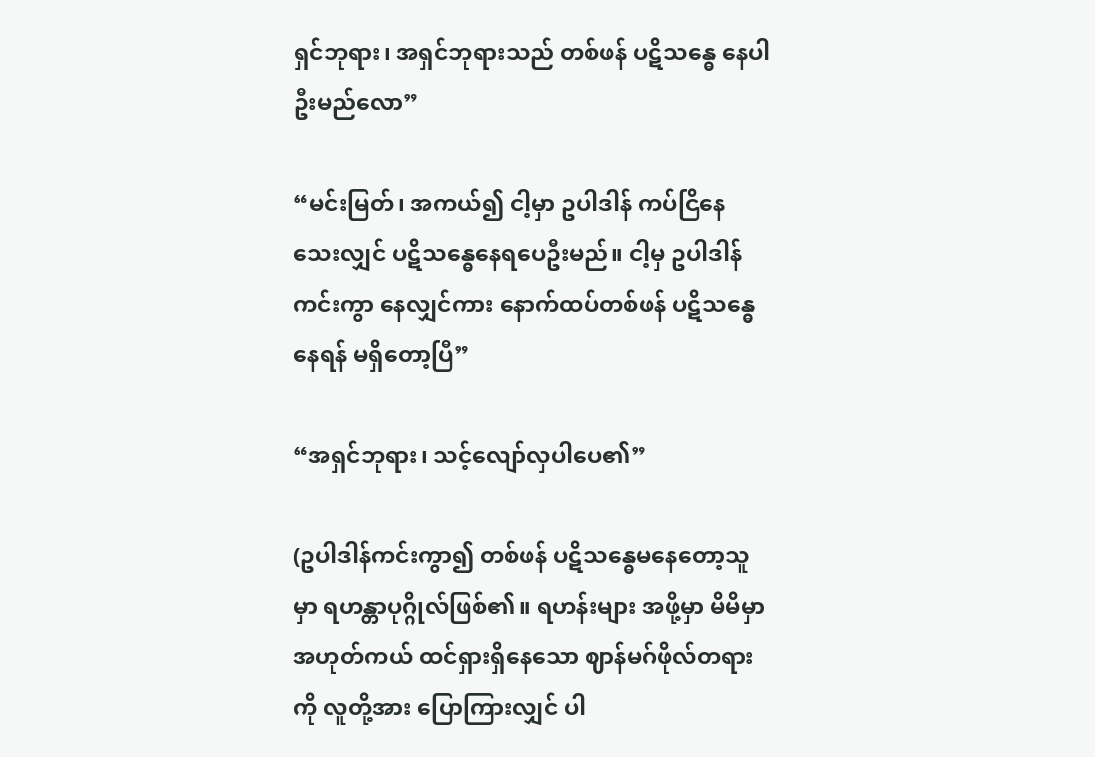ရှင်ဘုရား၊ အရှင်ဘုရားသည် တစ်ဖန် ပဋိသန္ဓေ နေပါဦးမည်လော”

“မင်းမြတ်၊ အကယ်၍ ငါ့မှာ ဥပါဒါန် ကပ်ငြိနေသေးလျှင် ပဋိသန္ဓေနေရပေဦးမည်။ ငါ့မှ ဥပါဒါန် ကင်းကွာ နေလျှင်ကား နောက်ထပ်တစ်ဖန် ပဋိသန္ဓေ နေရန် မရှိတော့ပြီ”

“အရှင်ဘုရား၊ သင့်လျော်လှပါပေ၏”

(ဥပါဒါန်ကင်းကွာ၍ တစ်ဖန် ပဋိသန္ဓေမနေတော့သူမှာ ရဟန္တာပုဂ္ဂိုလ်ဖြစ်၏။ ရဟန်းများ အဖို့မှာ မိမိမှာ အဟုတ်ကယ် ထင်ရှားရှိနေသော ဈာန်မဂ်ဖိုလ်တရားကို လူတို့အား ပြောကြားလျှင် ပါ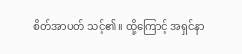စိတ်အာပတ် သင့်၏။ ထို့ကြောင့် အရှင်နာ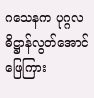ဂသေနက ပုဂ္ဂလဓိဋ္ဌာန်လွတ်အောင် ဖြေကြား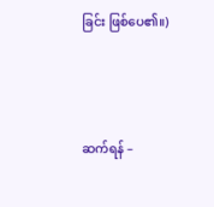ခြင်း ဖြစ်ပေ၏။)



ဆက်ရန် –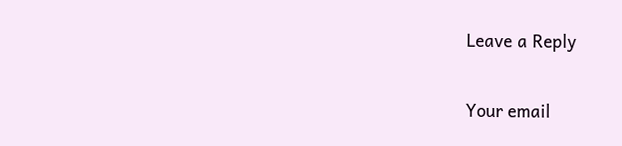Leave a Reply

Your email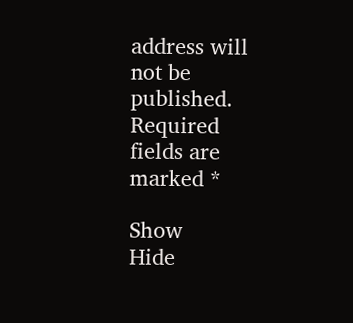address will not be published. Required fields are marked *

Show
Hide